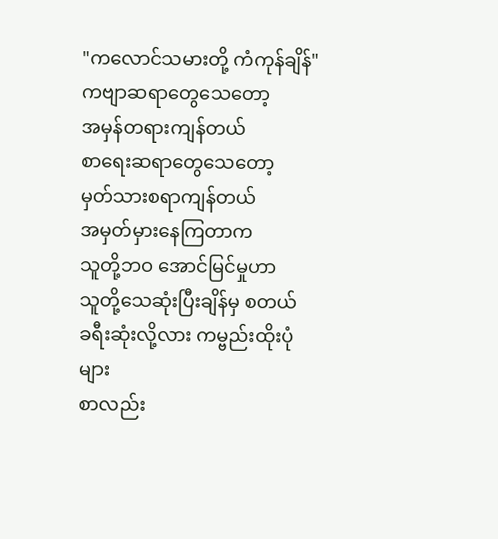"ကလောင်သမားတို့ ကံကုန်ချိန်"
ကဗျာဆရာတွေသေတော့
အမှန်တရားကျန်တယ်
စာရေးဆရာတွေသေတော့
မှတ်သားစရာကျန်တယ်
အမှတ်မှားနေကြတာက
သူတို့ဘဝ အောင်မြင်မှုဟာ
သူတို့သေဆုံးပြီးချိန်မှ စတယ်
ခရီးဆုံးလို့လား ကမ္ဗည်းထိုးပုံများ
စာလည်း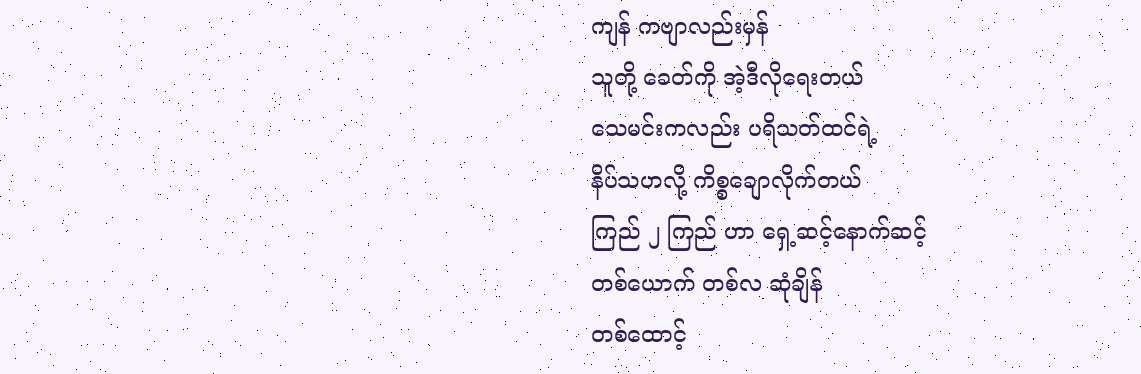ကျန် ကဗျာလည်းမှန်
သူတို့ ခေတ်ကို အဲ့ဒီလိုရေးတယ်
သေမင်းကလည်း ပရိသတ်ထင်ရဲ့
နိပ်သဟလို့ ကိစ္စချောလိုက်တယ်
ကြည် ၂ ကြည် ဟာ ရှေ့ဆင့်နောက်ဆင့်
တစ်ယောက် တစ်လ ဆုံချိန်
တစ်ထောင့်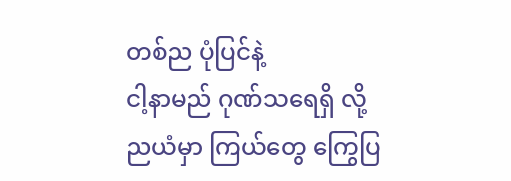တစ်ည ပုံပြင်နဲ့
ငါ့နာမည် ဂုဏ်သရေရှိ လို့
ညယံမှာ ကြယ်တွေ ကြွေပြ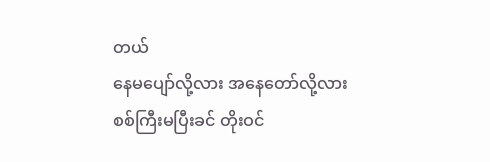တယ်
နေမပျော်လို့လား အနေတော်လို့လား
စစ်ကြီးမပြီးခင် တိုးဝင်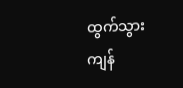ထွက်သွား
ကျန်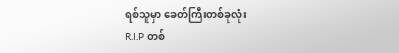ရစ်သူမှာ ခေတ်ကြီးတစ်ခုလုံး
R.I.P တစ်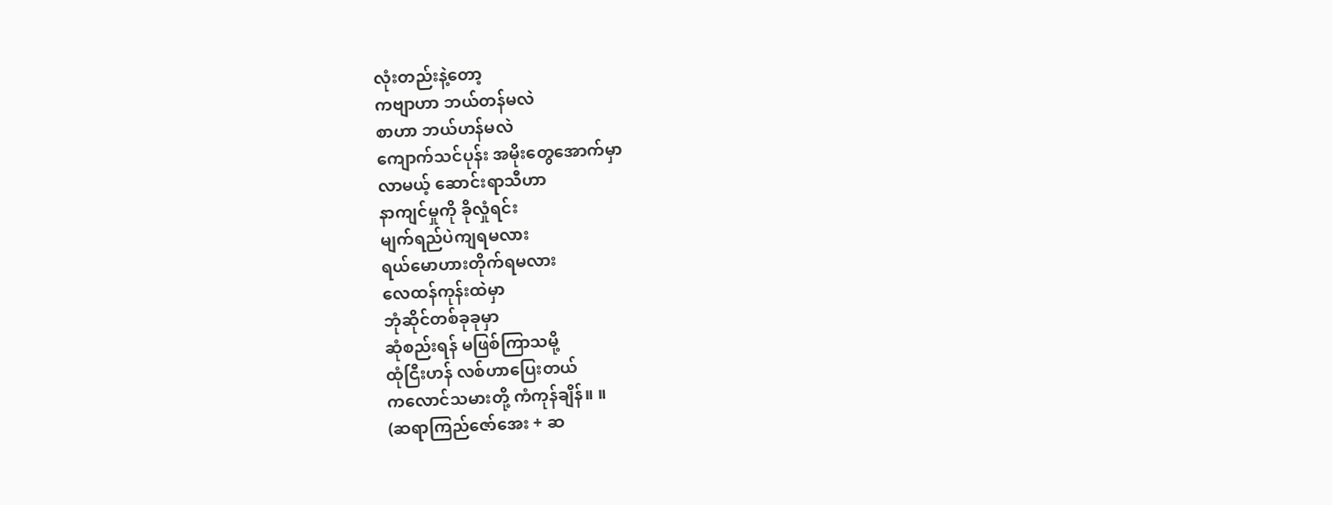လုံးတည်းနဲ့တော့
ကဗျာဟာ ဘယ်တန်မလဲ
စာဟာ ဘယ်ဟန်မလဲ
ကျောက်သင်ပုန်း အမိုးတွေအောက်မှာ
လာမယ့် ဆောင်းရာသီဟာ
နာကျင်မှုကို ခိုလှုံရင်း
မျက်ရည်ပဲကျရမလား
ရယ်မောဟားတိုက်ရမလား
လေထန်ကုန်းထဲမှာ
ဘုံဆိုင်တစ်ခုခုမှာ
ဆုံစည်းရန် မဖြစ်ကြာသမို့
ထုံငြီးဟန် လစ်ဟာပြေးတယ်
ကလောင်သမားတို့ ကံကုန်ချိန်။ ။
(ဆရာကြည်ဇော်အေး + ဆ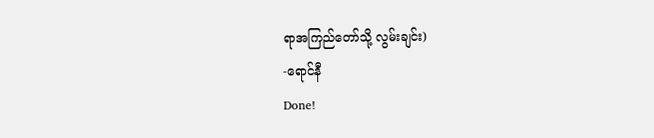ရာအကြည်တော်သို့ လွမ်းချင်း)
-ရောင်နီ
Done!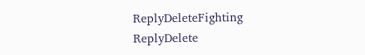ReplyDeleteFighting
ReplyDelete